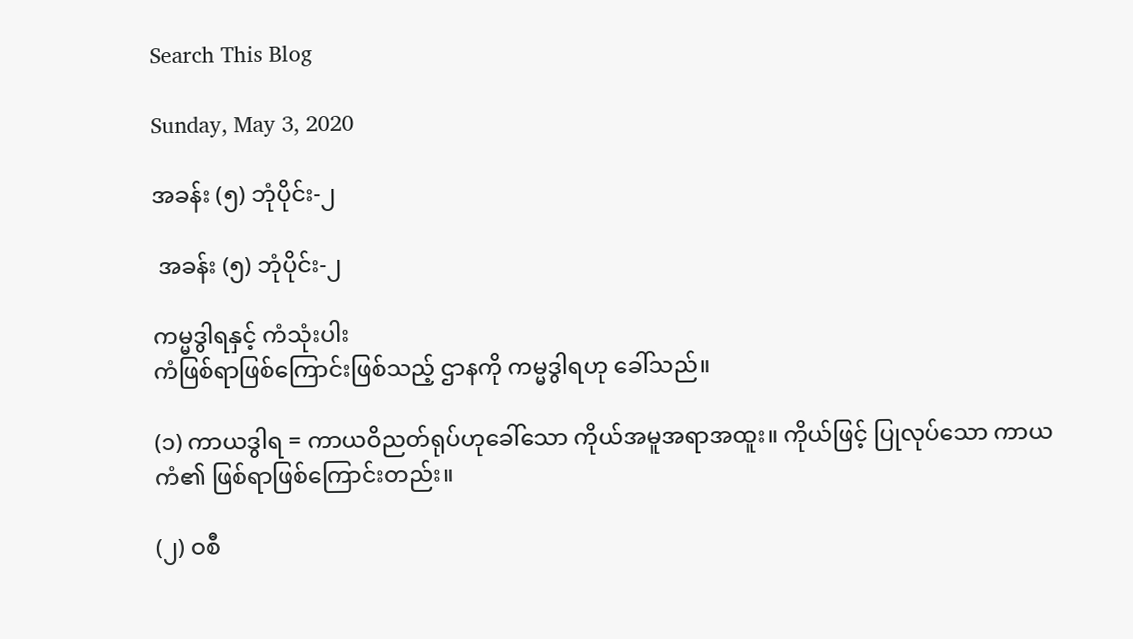Search This Blog

Sunday, May 3, 2020

အခန်း (၅) ဘုံပိုင်း-၂

 အခန်း (၅) ဘုံပိုင်း-၂

ကမ္မဒွါရနှင့် ကံသုံးပါး
ကံဖြစ်ရာဖြစ်ကြောင်းဖြစ်သည့် ဌာနကို ကမ္မဒွါရဟု ခေါ်သည်။

(၁) ကာယဒွါရ = ကာယဝိညတ်ရုပ်ဟုခေါ်သော ကိုယ်အမူအရာအထူး။ ကိုယ်ဖြင့် ပြုလုပ်သော ကာယကံ၏ ဖြစ်ရာဖြစ်ကြောင်းတည်း။

(၂) ဝစီ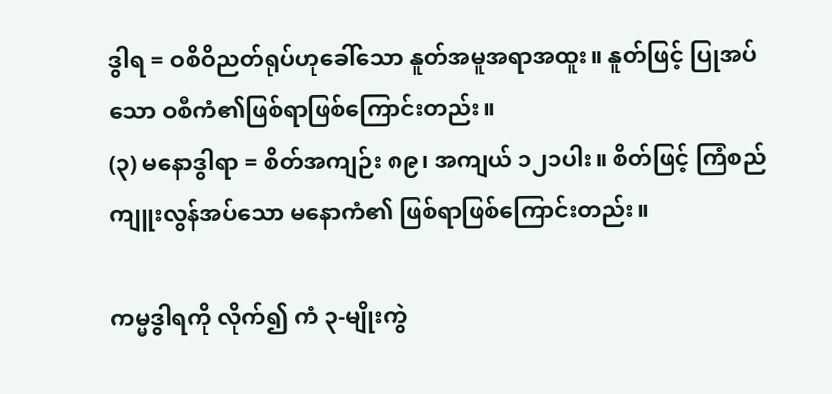ဒွါရ = ဝစိဝိညတ်ရုပ်ဟုခေါ်သော နူတ်အမူအရာအထူး။ နူတ်ဖြင့် ပြုအပ်သော ဝစီကံ၏ဖြစ်ရာဖြစ်ကြောင်းတည်း။
(၃) မနောဒွါရာ = စိတ်အကျဉ်း ၈၉၊ အကျယ် ၁၂၁ပါး။ စိတ်ဖြင့် ကြံစည်ကျူးလွန်အပ်သော မနောကံ၏ ဖြစ်ရာဖြစ်ကြောင်းတည်း။

ကမ္မဒွါရကို လိုက်၍ ကံ ၃-မျိုးကွဲ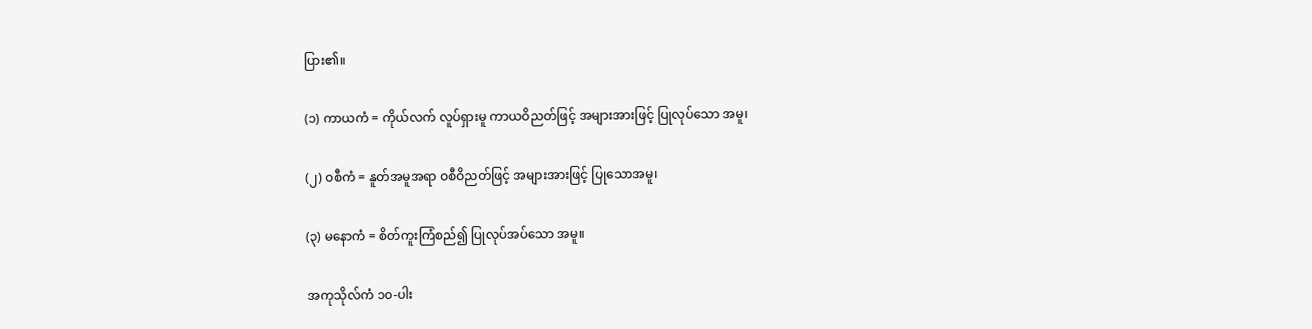ပြား၏။

(၁) ကာယကံ = ကိုယ်လက် လူပ်ရှားမူ ကာယဝိညတ်ဖြင့် အများအားဖြင့် ပြုလုပ်သော အမူ၊

(၂) ဝစီကံ = နူတ်အမူအရာ ဝစီဝိညတ်ဖြင့် အများအားဖြင့် ပြုသောအမူ၊

(၃) မနောကံ = စိတ်ကူးကြံစည်၍ ပြုလုပ်အပ်သော အမူ။

အကုသိုလ်ကံ ၁၀-ပါး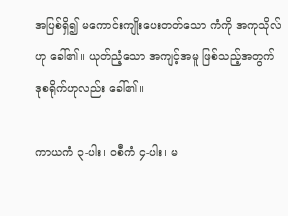အပြစ်ရှိ၍ မကောင်းကျိုးပေးတတ်သော ကံကို အကုသိုလ်ဟု ခေါ်၏။ ယုတ်ညံ့သော အကျင့်အမူ ဖြစ်သည့်အတွက် ဒုစရိုက်ဟုလည်း ခေါ်၏။

ကာယကံ ၃-ပါး၊ ဝစီကံ ၄-ပါး၊ မ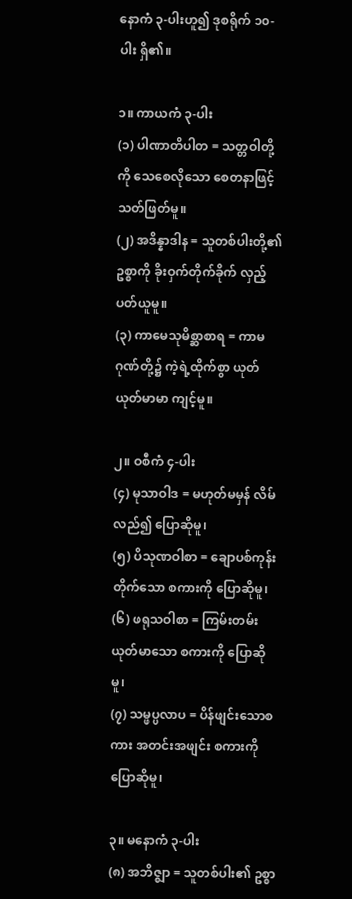နောကံ ၃-ပါးဟူ၍ ဒုစရိုက် ၁၀-ပါး ရှိ၏။

၁။ ကာယကံ ၃-ပါး
(၁) ပါဏာတိပါတ = သတ္တဝါတို့ကို သေစေလိုသော စေတနာဖြင့် သတ်ဖြတ်မူ။
(၂) အဒိန္နာဒါန = သူတစ်ပါးတို့၏ ဥစ္စာကို ခိုးဝှက်တိုက်ခိုက် လှည့်ပတ်ယူမူ။
(၃) ကာမေသုမိစ္ဆာစာရ = ကာမဂုဏ်တို့၌ ကဲ့ရဲ့ထိုက်စွာ ယုတ်ယုတ်မာမာ ကျင့်မူ။

၂။ ဝစီကံ ၄-ပါး
(၄) မုသာဝါဒ = မဟုတ်မမှန် လိမ်လည်၍ ပြောဆိုမူ၊
(၅) ပိသုဏဝါစာ = ချောပစ်ကုန်းတိုက်သော စကားကို ပြောဆိုမူ၊
(၆) ဖရုသဝါစာ = ကြမ်းတမ်းယုတ်မာသော စကားကို ပြောဆိုမူ၊
(၇) သမ္ဖပ္ပလာပ = ပိန်ဖျင်းသောစကား အတင်းအဖျင်း စကားကို ပြောဆိုမူ၊

၃။ မနောကံ ၃-ပါး
(၈) အဘိဇ္ဈာ = သူတစ်ပါး၏ ဥစ္စာ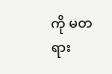ကို မတရား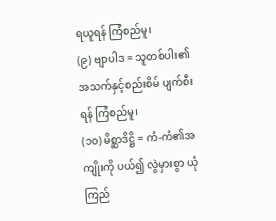ရယူရန် ကြံစည်မူ၊
(၉) ဗျာပါဒ = သူတစ်ပါး၏ အသက်နှင့်စည်းစိမ် ပျက်စီးရန် ကြံစည်မူ၊
(၁၀) မိစ္ဆာဒိဋ္ဌိ = ကံ-ကံ၏အကျိုးကို ပယ်၍ လွဲမှားစွာ ယုံကြည်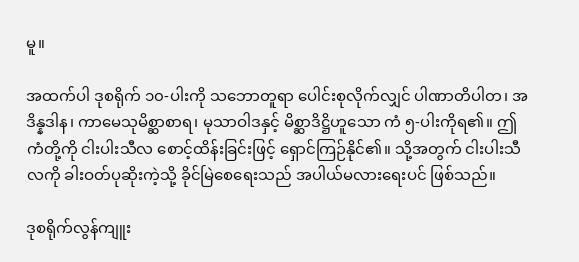မူ။

အထက်ပါ ဒုစရိုက် ၁၀-ပါးကို သဘောတူရာ ပေါင်းစုလိုက်လျှင် ပါဏာတိပါတ၊ အဒိန္နဒါန၊ ကာမေသုမိစ္ဆာစာရ၊ မုသာဝါဒနှင့် မိစ္ဆာဒိဋ္ဌိဟူသော ကံ ၅-ပါးကိုရ၏။ ဤကံတို့ကို ငါးပါးသီလ စောင့်ထိန်းခြင်းဖြင့် ရှောင်ကြဉ်နိုင်၏။ သို့အတွက် ငါးပါးသီလကို ခါးဝတ်ပုဆိုးကဲ့သို့ ခိုင်မြဲစေရေးသည် အပါယ်မလားရေးပင် ဖြစ်သည်။

ဒုစရိုက်လွန်ကျူး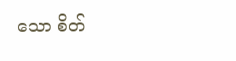သော စိတ်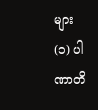များ
(၁) ပါဏာတိ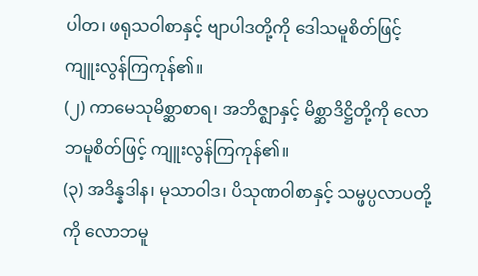ပါတ၊ ဖရုသဝါစာနှင့် ဗျာပါဒတို့ကို ဒေါသမူစိတ်ဖြင့် ကျူးလွန်ကြကုန်၏။
(၂) ကာမေသုမိစ္ဆာစာရ၊ အဘိဇ္ဈာနှင့် မိစ္ဆာဒိဋ္ဌိတို့ကို လောဘမူစိတ်ဖြင့် ကျူးလွန်ကြကုန်၏။
(၃) အဒိန္နဒါန၊ မုသာဝါဒ၊ ပိသုဏဝါစာနှင့် သမ္ဖပ္ပလာပတို့ကို လောဘမူ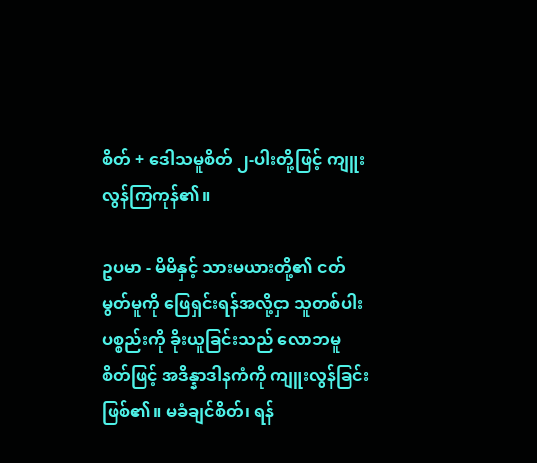စိတ် + ဒေါသမူစိတ် ၂-ပါးတို့ဖြင့် ကျူးလွန်ကြကုန်၏။

ဥပမာ - မိမိနှင့် သားမယားတို့၏ ငတ်မွတ်မူကို ဖြေရှင်းရန်အလို့ငှာ သူတစ်ပါးပစ္စည်းကို ခိုးယူခြင်းသည် လောဘမူစိတ်ဖြင့် အဒိန္နာဒါနကံကို ကျူးလွန်ခြင်းဖြစ်၏။ မခံချင်စိတ်၊ ရန်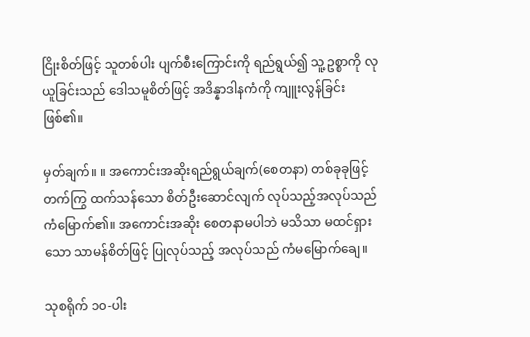ငြိုးစိတ်ဖြင့် သူတစ်ပါး ပျက်စီးကြောင်းကို ရည်ရွယ်၍ သူ့ဥစ္စာကို လုယူခြင်းသည် ဒေါသမူစိတ်ဖြင့် အဒိန္နာဒါနကံကို ကျူးလွန်ခြင်း ဖြစ်၏။

မှတ်ချက်။ ။ အကောင်းအဆိုးရည်ရွယ်ချက်(စေတနာ) တစ်ခုခုဖြင့် တက်ကြွ ထက်သန်သော စိတ်ဦးဆောင်လျက် လုပ်သည့်အလုပ်သည် ကံမြောက်၏။ အကောင်းအဆိုး စေတနာမပါဘဲ မသိသာ မထင်ရှားသော သာမန်စိတ်ဖြင့် ပြုလုပ်သည့် အလုပ်သည် ကံမမြောက်ချေ။

သုစရိုက် ၁၀-ပါး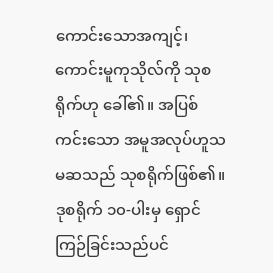ကောင်းသောအကျင့်၊ ကောင်းမူကုသိုလ်ကို သုစရိုက်ဟု ခေါ်၏။ အပြစ်ကင်းသော အမူအလုပ်ဟူသမဆသည် သုစရိုက်ဖြစ်၏။ ဒုစရိုက် ၁၀-ပါးမှ ရှောင်ကြဉ်ခြင်းသည်ပင်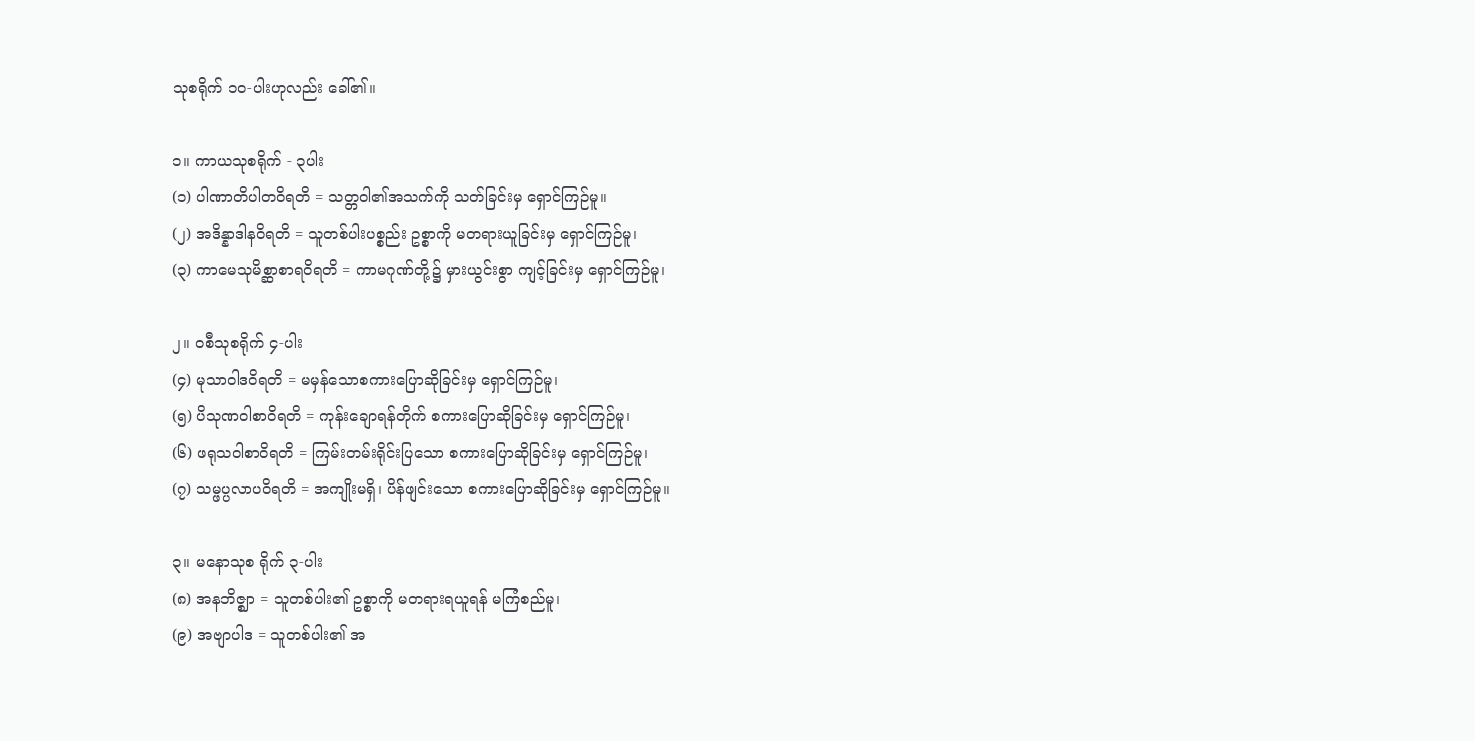သုစရိုက် ၁၀-ပါးဟုလည်း ခေါ်၏။

၁။ ကာယသုစရိုက် - ၃ပါး
(၁) ပါဏာတိပါတဝိရတိ = သတ္တဝါ၏အသက်ကို သတ်ခြင်းမှ ရှောင်ကြဉ်မူ။
(၂) အဒိန္နာဒါနဝိရတိ = သူတစ်ပါးပစ္စည်း ဥစ္စာကို မတရားယူခြင်းမှ ရှောင်ကြဉ်မူ၊
(၃) ကာမေသုမိစ္ဆာစာရဝိရတိ = ကာမဂုဏ်တို့၌ မှားယွင်းစွာ ကျင့်ခြင်းမှ ရှောင်ကြဉ်မူ၊

၂။ ဝစီသုစရိုက် ၄-ပါး
(၄) မုသာဝါဒဝိရတိ = မမှန်သောစကားပြောဆိုခြင်းမှ ရှောင်ကြဉ်မူ၊
(၅) ပိသုဏဝါစာဝိရတိ = ကုန်းချောရန်တိုက် စကားပြောဆိုခြင်းမှ ရှောင်ကြဉ်မူ၊
(၆) ဖရုသဝါစာဝိရတိ = ကြမ်းတမ်းရိုင်းပြသော စကားပြောဆိုခြင်းမှ ရှောင်ကြဉ်မူ၊
(၇) သမ္ဖပ္ပလာပဝိရတိ = အကျိုးမရှိ၊ ပိန်ဖျင်းသော စကားပြောဆိုခြင်းမှ ရှောင်ကြဉ်မူ။

၃။ မနောသုစ ရိုက် ၃-ပါး
(၈) အနဘိဇ္ဈာ = သူတစ်ပါး၏ ဥစ္စာကို မတရားရယူရန် မကြံစည်မူ၊
(၉) အဗျာပါဒ = သူတစ်ပါး၏ အ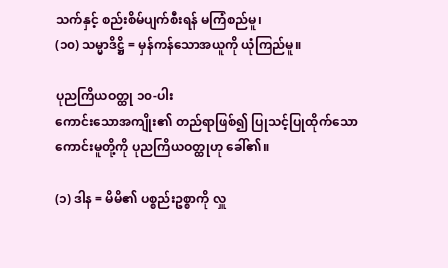သက်နှင့် စည်းစိမ်ပျက်စီးရန် မကြံစည်မူ၊
(၁၀) သမ္မာဒိဋ္ဌိ = မှန်ကန်သောအယူကို ယုံကြည်မူ။

ပုညကြိယဝတ္ထု ၁၀-ပါး
ကောင်းသောအကျိုး၏ တည်ရာဖြစ်၍ ပြုသင့်ပြုထိုက်သော ကောင်းမူတို့ကို ပုညကြိယဝတ္ထုဟု ခေါ်၏။

(၁) ဒါန = မိမိ၏ ပစ္စည်းဥစ္စာကို လှူ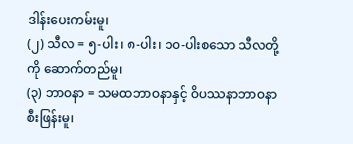ဒါန်းပေးကမ်းမူ၊
(၂) သီလ = ၅-ပါး၊ ၈-ပါး၊ ၁၀-ပါးစသော သီလတို့ကို ဆောက်တည်မူ၊
(၃) ဘာဝနာ = သမထဘာဝနာနှင့် ဝိပဿနာဘာဝနာ စီးဖြန်းမူ၊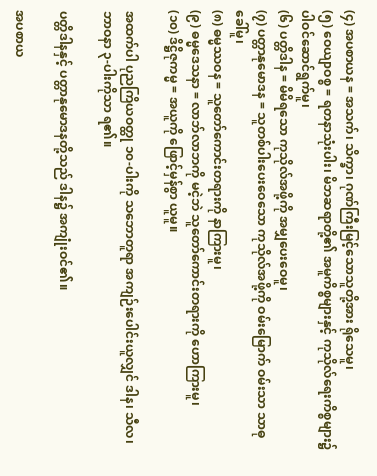(၄) အပစာယန = အသက်၊ သိက္ခာ၊ ဂုဏ်ကြီးမြင့်သောသူတို့အား ရိုသေမူ၊
(၅) ဝေယျာဝစ္စ = ရတနာသုံးပါး၊ မိဘဆရာတို့၏ အမူကိစ္စများနှင့် ကုသိုလ်ရေးကိစ္စများ၌ ပါဝင်ဆောင်ရွက်မူ၊
(၆) ပတ္တိဒါန = မိမိရသော ကုသိုလ်အဖို့ကို အမျှပေးဝေမူ၊
(၇) ပတ္တာနုမောဒန = သူတစ်ပါးပေးဝေသော ကုသိုလ်အဖို့ကို ဝမ်းမြောက် ဝမ်းသာ သာဓုခေါ်မူ၊
(၈) ဓမ္မဿဝန = သူတော်ကောင်းတရားကို နာကြားမူ၊
(၉) ဓမ္မဒေသနာ = လာဘ်လာဘကို မငဲ့ဘဲ သူတော်ကောင်းတရားကို ဟောကြားမူ၊
(၁၀) ဒိဋ္ဌိဇုကမ္မ = အယူကို ဖြောင့်မှန်စွာ ယူမူ။

အထက်ပါ ပုညကြိယဝတ္ထု ၁၀-ပါးကို သဘောတူရာ အကျဉ်းပေါင်းယူလျှင် ဒါန၊ သီလ၊ ဘာဝနာ ၃-ပါးကိုသာ ရ၏။

ပတ္တိဒါနနှင့် ပတ္တာနုမောဒနတို့သည် ဒါန၌ အကျုံးဝင်၏။

အပစာယ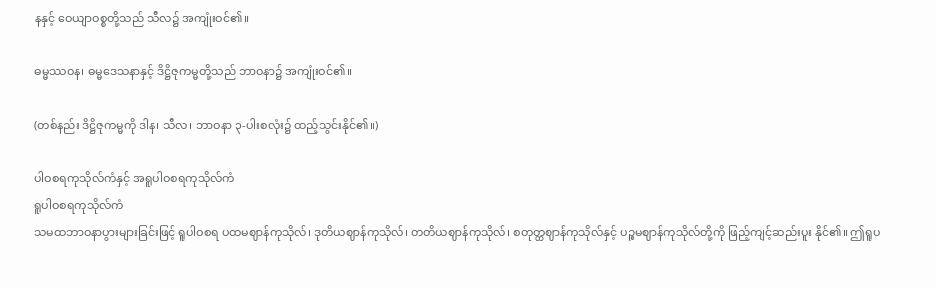နနှင့် ဝေယျာဝစ္စတို့သည် သီလ၌ အကျုံးဝင်၏။

ဓမ္မဿဝန၊ ဓမ္မဒေသနာနှင့် ဒိဋ္ဌိဇုကမ္မတို့သည် ဘာဝနာ၌ အကျုံးဝင်၏။

(တစ်နည်း ဒိဋ္ဌိဇုကမ္မကို ဒါန၊ သီလ၊ ဘာဝနာ ၃-ပါးစလုံး၌ ထည့်သွင်းနိုင်၏။)

ပါဝစရကုသိုလ်ကံနှင့် အရူပါဝစရကုသိုလ်ကံ
ရူပါဝစရကုသိုလ်ကံ
သမထဘာဝနာပွားများခြင်းဖြင့် ရူပါဝစရ ပထမဈာန်ကုသိုလ်၊ ဒုတိယဈာန်ကုသိုလ်၊ တတိယဈာန်ကုသိုလ်၊ စတုတ္ထဈာန်ကုသိုလ်နှင့် ပဉ္စမဈာန်ကုသိုလ်တို့ကို ဖြည့်ကျင့်ဆည်းပူး နိုင်၏။ ဤရူပ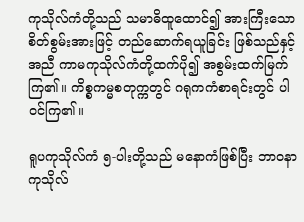ကုသိုလ်ကံတို့သည် သမာဓိထူထောင်၍ အားကြီးသော စိတ်စွမ်းအားဖြင့် တည်ဆောက်ရယူခြင်း ဖြစ်သည်နှင့်အညီ ကာမကုသိုလ်ကံတို့ထက်ပို၍ အစွမ်းထက်မြက် ကြ၏။ ကိစ္စကမ္မစတုက္ကတွင် ဂရုကကံစာရင်းတွင် ပါဝင်ကြ၏။

ရူပကုသိုလ်ကံ ၅-ပါးတို့သည် မနောကံဖြစ်ပြီး ဘာဝနာကုသိုလ်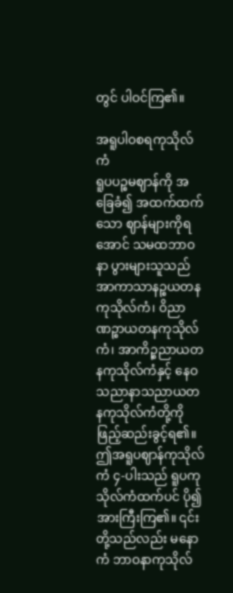တွင် ပါဝင်ကြ၏။

အရူပါဝစရကုသိုလ်ကံ
ရူပပဉ္စမဈာန်ကို အခြေခံ၍ အထက်ထက်သော ဈာန်များကိုရအောင် သမထဘာဝနာ ပွားများသူသည် အာကာသာနဉ္စယတန ကုသိုလ်ကံ၊ ဝိညာဏဉ္စာယတနကုသိုလ်ကံ၊ အာကိဉ္စညာယတနကုသိုလ်ကံနှင့် နေဝသညာနာသညာယတနကုသိုလ်ကံတို့ကို ဖြည့်ဆည်းခွင့်ရ၏။ ဤအရူပဈာန်ကုသိုလ်ကံ ၄-ပါးသည် ရူပကုသိုလ်ကံထက်ပင် ပို၍ အားကြီးကြ၏။ ၎င်းတို့သည်လည်း မနောကံ ဘာဝနာကုသိုလ်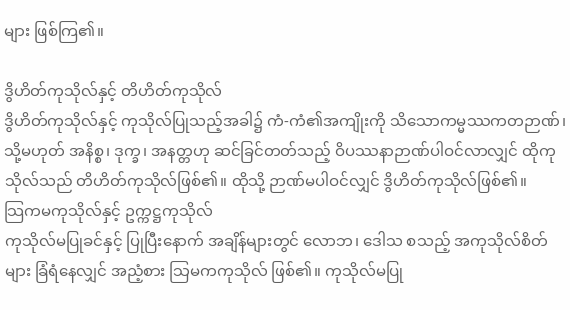များ ဖြစ်ကြ၏။

ဒွိဟိတ်ကုသိုလ်နှင့် တိဟိတ်ကုသိုလ်
ဒွိဟိတ်ကုသိုလ်နှင့် ကုသိုလ်ပြုသည့်အခါ၌ ကံ-ကံ၏အကျိုးကို သိသောကမ္မဿကတဉာဏ်၊ သို့မဟုတ် အနိစ္စ၊ ဒုက္ခ၊ အနတ္တဟု ဆင်ခြင်တတ်သည့် ဝိပဿနာဉာဏ်ပါဝင်လာလျှင် ထိုကုသိုလ်သည် တိဟိတ်ကုသိုလ်ဖြစ်၏။ ထိုသို့ ဉာဏ်မပါဝင်လျှင် ဒွိဟိတ်ကုသိုလ်ဖြစ်၏။
သြကမကုသိုလ်နှင့် ဥက္ကဋ္ဌကုသိုလ်
ကုသိုလ်မပြုခင်နှင့် ပြုပြီးနောက် အချိန်များတွင် လောဘ၊ ဒေါသ စသည့် အကုသိုလ်စိတ်များ ခြံရံနေလျှင် အညံ့စား သြမကကုသိုလ် ဖြစ်၏။ ကုသိုလ်မပြု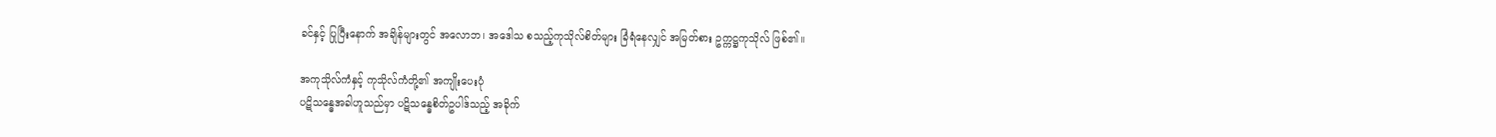ခင်နှင့် ပြုပြီးနောက် အချိန်များတွင် အလောဘ၊ အဒေါသ စသည့်ကုသိုလ်စိတ်များ ခြံရံနေလျှင် အမြတ်စား ဥက္ကဋ္ဌကုသိုလ် ဖြစ်၏။

အကုသိုလ်ကံနှင့် ကုသိုလ်ကံတို့၏ အကျိုးပေးပုံ
ပဋိသန္ဓေအခါဟူသည်မှာ ပဋိသန္ဓေစိတ်ဥပါဒ်သည့် အခိုက်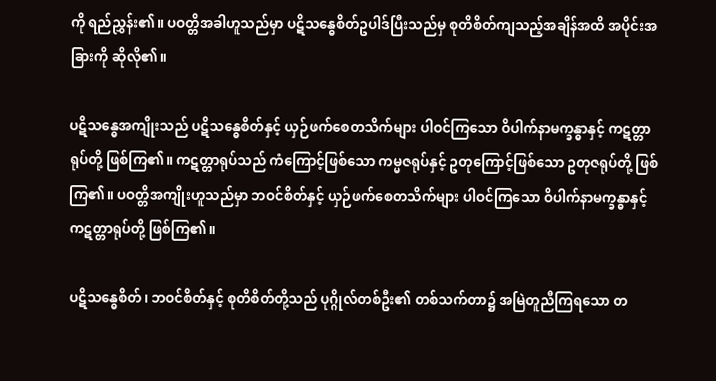ကို ရည်ညွှန်း၏။ ပဝတ္တိအခါဟူသည်မှာ ပဋိသန္ဓေစိတ်ဥပါဒ်ပြီးသည်မှ စုတိစိတ်ကျသည့်အချိန်အထိ အပိုင်းအခြားကို ဆိုလို၏။

ပဋိသန္ဓေအကျိုးသည် ပဋိသန္ဓေစိတ်နှင့် ယှဉ်ဖက်စေတသိက်များ ပါဝင်ကြသော ဝိပါက်နာမက္ခန္ဓာနှင့် ကဋတ္တာရုပ်တို့ ဖြစ်ကြ၏။ ကဋတ္တာရုပ်သည် ကံကြောင့်ဖြစ်သော ကမ္မဇရုပ်နှင့် ဥတုကြောင့်ဖြစ်သော ဥတုဇရုပ်တို့ ဖြစ်ကြ၏။ ပဝတ္တိအကျိုးဟူသည်မှာ ဘဝင်စိတ်နှင့် ယှဉ်ဖက်စေတသိက်များ ပါဝင်ကြသော ဝိပါက်နာမက္ခန္ဓာနှင့် ကဋတ္တာရုပ်တို့ ဖြစ်ကြ၏။

ပဋိသန္ဓေစိတ်၊ ဘဝင်စိတ်နှင့် စုတိစိတ်တို့သည် ပုဂ္ဂိုလ်တစ်ဦး၏ တစ်သက်တာ၌ အမြဲတူညီကြရသော တ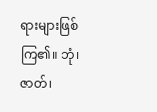ရားများဖြစ်ကြ၏။ ဘုံ၊ ဇာတ်၊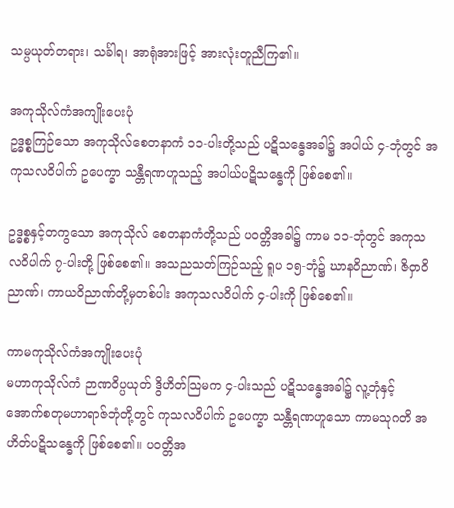သမ္ပယုတ်တရား၊ သင်္ခါရ၊ အာရုံအားဖြင့် အားလုံးတူညီကြ၏။

အကုသိုလ်ကံအကျိုးပေးပုံ
ဥဒ္ဓစ္စကြဉ်သော အကုသိုလ်စေတနာကံ ၁၁-ပါးတို့သည် ပဋိသန္ဓေအခါ၌ အပါယ် ၄-ဘုံတွင် အကုသလဝိပါက် ဥပေက္ခာ သန္တီရဏဟူသည့် အပါယ်ပဋိသန္ဓေကို ဖြစ်စေ၏။

ဥဒ္ဓစ္စနှင့်တကွသော အကုသိုလ် စေတနာကံတို့သည် ပဝတ္တိအခါ၌ ကာမ ၁၁-ဘုံတွင် အကုသလဝိပါက် ၇-ပါးတို့ ဖြစ်စေ၏။ အသညသတ်ကြဉ်သည့် ရူပ ၁၅-ဘုံ၌ ဃာနဝိညာဏ်၊ ဇိဝှာဝိညာဏ်၊ ကာယဝိညာဏ်တို့မှတစ်ပါး အကုသလဝိပါက် ၄-ပါးကို ဖြစ်စေ၏။

ကာမကုသိုလ်ကံအကျိုးပေးပုံ
မဟာကုသိုလ်ကံ ဉာဏဝိပ္ပယုတ် ဒွိဟိတ်သြမက ၄-ပါးသည် ပဋိသန္ဓေအခါ၌ လူ့ဘုံနှင့် အောက်စတုမဟာရာဇ်ဘုံတို့တွင် ကုသလဝိပါက် ဥပေက္ခာ သန္တီရဏဟူသော ကာမသုဂတိ အဟိတ်ပဋိသန္ဓေကို ဖြစ်စေ၏။ ပဝတ္တိအ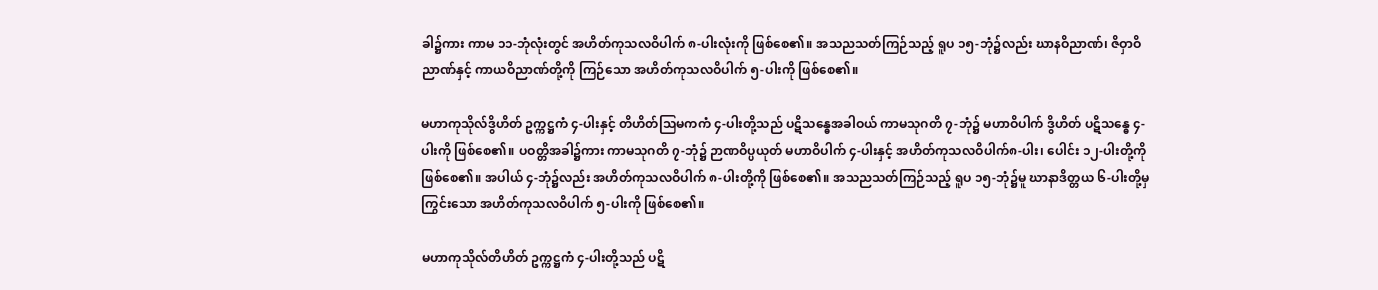ခါ၌ကား ကာမ ၁၁-ဘုံလုံးတွင် အဟိတ်ကုသလဝိပါက် ၈-ပါးလုံးကို ဖြစ်စေ၏။ အသညသတ်ကြဉ်သည့် ရူပ ၁၅-ဘုံ၌လည်း ဃာနဝိညာဏ်၊ ဇိဝှာဝိညာဏ်နှင့် ကာယဝိညာဏ်တို့ကို ကြဉ်သော အဟိတ်ကုသလဝိပါက် ၅-ပါးကို ဖြစ်စေ၏။

မဟာကုသိုလ်ဒွိဟိတ် ဥက္ကဋ္ဌကံ ၄-ပါးနှင့် တိဟိတ်သြမကကံ ၄-ပါးတို့သည် ပဋိသန္ဓေအခါဝယ် ကာမသုဂတိ ၇-ဘုံ၌ မဟာဝိပါက် ဒွိဟိတ် ပဋိသန္ဓေ ၄-ပါးကို ဖြစ်စေ၏။ ပဝတ္တိအခါ၌ကား ကာမသုဂတိ ၇-ဘုံ၌ ဉာဏဝိပ္ပယုတ် မဟာဝိပါက် ၄-ပါးနှင့် အဟိတ်ကုသလဝိပါက်၈-ပါး၊ ပေါင်း ၁၂-ပါးတို့ကို ဖြစ်စေ၏။ အပါယ် ၄-ဘုံ၌လည်း အဟိတ်ကုသလဝိပါက် ၈-ပါးတို့ကို ဖြစ်စေ၏။ အသညသတ်ကြဉ်သည့် ရူပ ၁၅-ဘုံ၌မူ ဃာနာဒိတ္တယ ၆-ပါးတို့မှကြွင်းသော အဟိတ်ကုသလဝိပါက် ၅-ပါးကို ဖြစ်စေ၏။

မဟာကုသိုလ်တိဟိတ် ဥက္ကဋ္ဌကံ ၄-ပါးတို့သည် ပဋိ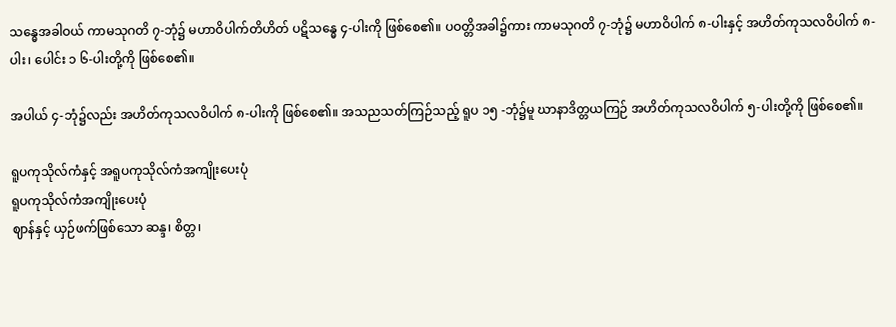သန္ဓေအခါဝယ် ကာမသုဂတိ ၇-ဘုံ၌ မဟာဝိပါက်တိဟိတ် ပဋိသန္ဓေ ၄-ပါးကို ဖြစ်စေ၏။ ပဝတ္တိအခါ၌ကား ကာမသုဂတိ ၇-ဘုံ၌ မဟာဝိပါက် ၈-ပါးနှင့် အဟိတ်ကုသလဝိပါက် ၈-ပါး၊ ပေါင်း ၁ ၆-ပါးတို့ကို ဖြစ်စေ၏။

အပါယ် ၄-ဘုံ၌လည်း အဟိတ်ကုသလဝိပါက် ၈-ပါးကို ဖြစ်စေ၏။ အသညသတ်ကြဉ်သည့် ရူပ ၁၅ -ဘုံ၌မူ ဃာနာဒိတ္တယကြဉ် အဟိတ်ကုသလဝိပါက် ၅-ပါးတို့ကို ဖြစ်စေ၏။

ရူပကုသိုလ်ကံနှင့် အရူပကုသိုလ်ကံအကျိုးပေးပုံ
ရူပကုသိုလ်ကံအကျိုးပေးပုံ
ဈာန်နှင့် ယှဉ်ဖက်ဖြစ်သော ဆန္ဒ၊ စိတ္တ၊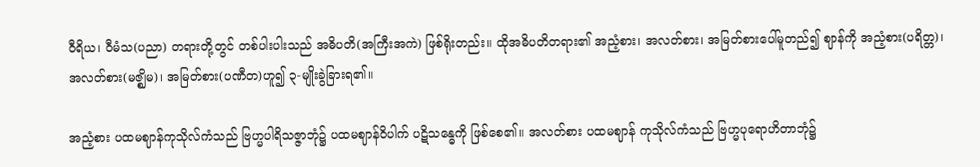ဝီရိယ၊ ဝီမံသ(ပညာ) တရားတို့တွင် တစ်ပါးပါးသည် အဓိပတိ(အကြီးအကဲ) ဖြစ်ရိုးတည်း။ ထိုအဓိပတိတရား၏ အညံ့စား၊ အလတ်စား၊ အမြတ်စားပေါ်မူတည်၍ ဈာန်ကို အညံ့စား(ပရိတ္တ)၊ အလတ်စား(မဇ္ဈိမ)၊ အမြတ်စား(ပဏီတ)ဟူ၍ ၃-မျိုးခွဲခြားရ၏။

အညံ့စား ပထမဈာန်ကုသိုလ်ကံသည် ဗြဟ္မပါရိသဇ္ဇာဘုံ၌ ပထမဈာန်ဝိပါက် ပဋိသန္ဓေကို ဖြစ်စေ၏။ အလတ်စား ပထမဈာန် ကုသိုလ်ကံသည် ဗြဟ္မပုရောဟိတာဘုံ၌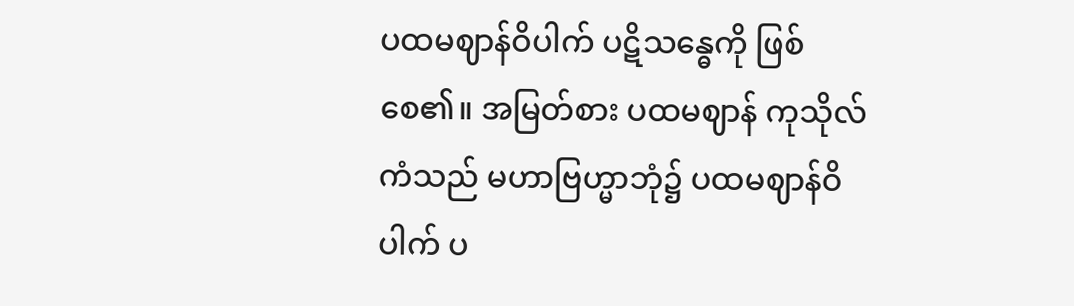ပထမဈာန်ဝိပါက် ပဋိသန္ဓေကို ဖြစ်စေ၏။ အမြတ်စား ပထမဈာန် ကုသိုလ်ကံသည် မဟာဗြဟ္မာဘုံ၌ ပထမဈာန်ဝိပါက် ပ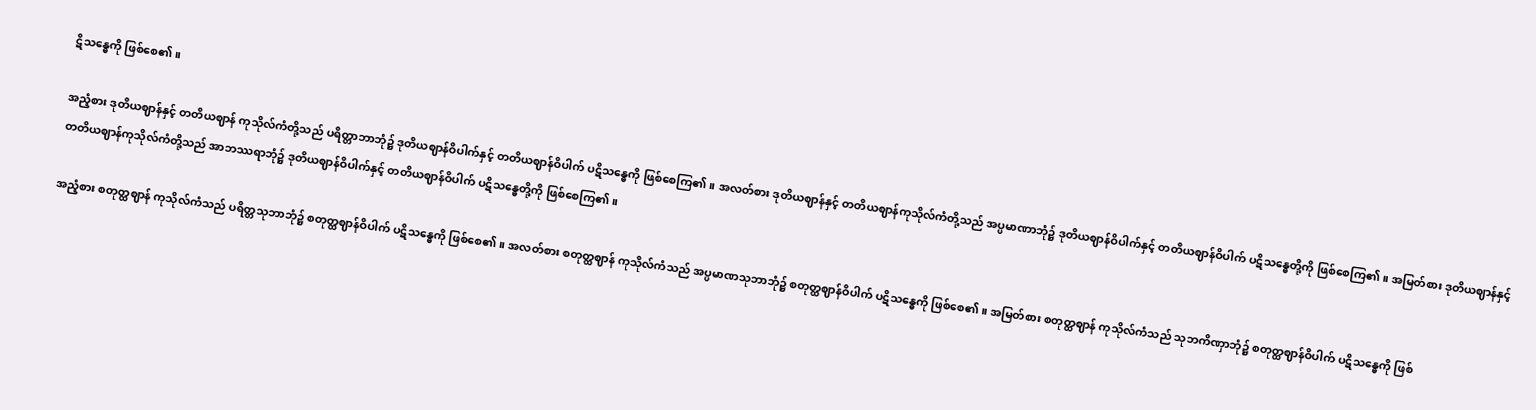ဋိသန္ဓေကို ဖြစ်စေ၏။

အညံ့စား ဒုတိယဈာန်နှင့် တတိယဈာန် ကုသိုလ်ကံတို့သည် ပရိတ္တာဘာဘုံ၌ ဒုတိယဈာန်ဝိပါက်နှင့် တတိယဈာန်ဝိပါက် ပဋိသန္ဓေကို ဖြစ်စေကြ၏။ အလတ်စား ဒုတိယဈာန်နှင့် တတိယဈာန်ကုသိုလ်ကံတို့သည် အပ္ပမာဏာဘုံ၌ ဒုတိယဈာန်ဝိပါက်နှင့် တတိယဈာန်ဝိပါက် ပဋိသန္ဓေတို့ကို ဖြစ်စေကြ၏။ အမြတ်စား ဒုတိယဈာန်နှင့် တတိယဈာန်ကုသိုလ်ကံတို့သည် အာဘဿရာဘုံ၌ ဒုတိယဈာန်ဝိပါက်နှင့် တတိယဈာန်ဝိပါက် ပဋိသန္ဓေတို့ကို ဖြစ်စေကြ၏။

အညံ့စား စတုတ္ထဈာန် ကုသိုလ်ကံသည် ပရိတ္တသုဘာဘုံ၌ စတုတ္ထဈာန်ဝိပါက် ပဋိသန္ဓေကို ဖြစ်စေ၏။ အလတ်စား စတုတ္ထဈာန် ကုသိုလ်ကံသည် အပ္ပမာဏသုဘာဘုံ၌ စတုတ္ထဈာန်ဝိပါက် ပဋိသန္ဓေကို ဖြစ်စေ၏။ အမြတ်စား စတုတ္ထဈာန် ကုသိုလ်ကံသည် သုဘကိဏှာဘုံ၌ စတုတ္ထဈာန်ဝိပါက် ပဋိသန္ဓေကို ဖြစ်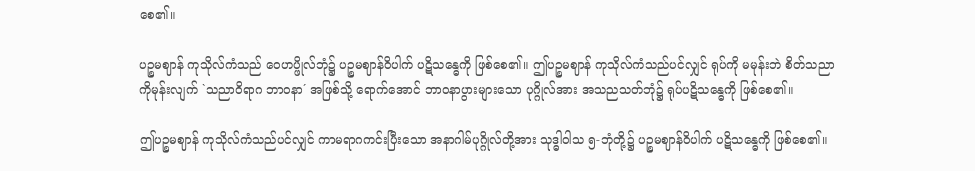စေ၏။

ပဉ္စမဈာန် ကုသိုလ်ကံသည် ဝေဟပ္ဖိုလ်ဘုံ၌ ပဉ္စမဈာန်ဝိပါက် ပဋိသန္ဓေကို ဖြစ်စေ၏။ ဤပဉ္စမဈာန် ကုသိုလ်ကံသည်ပင်လျှင် ရုပ်ကို မမုန်းဘဲ စိတ်သညာကိုမုန်းလျက် `သညာဝိရာဂ ဘာဝနာ´ အဖြစ်သို့ ရောက်အောင် ဘာဝနာပွားများသော ပုဂ္ဂိုလ်အား အသညသတ်ဘုံ၌ ရုပ်ပဋိသန္ဓေကို ဖြစ်စေ၏။

ဤပဉ္စမဈာန် ကုသိုလ်ကံသည်ပင်လျှင် ကာမရာဂကင်းပြီးသော အနာဂါမ်ပုဂ္ဂိုလ်တို့အား သုဒ္ဓါဝါသ ၅-ဘုံတို့၌ ပဉ္စမဈာန်ဝိပါက် ပဋိသန္ဓေကို ဖြစ်စေ၏။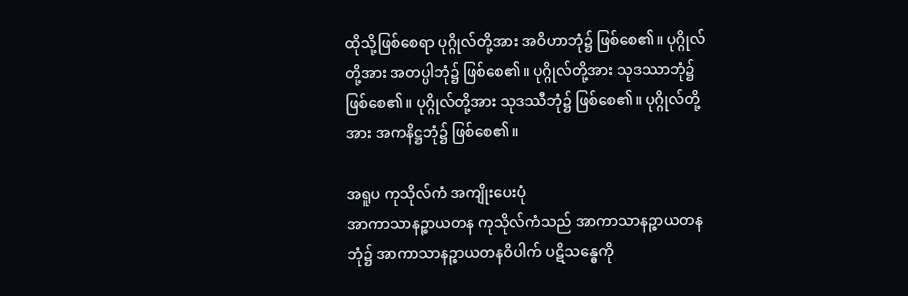ထိုသို့ဖြစ်စေရာ ပုဂ္ဂိုလ်တို့အား အဝိဟာဘုံ၌ ဖြစ်စေ၏။ ပုဂ္ဂိုလ်တို့အား အတပ္ပါဘုံ၌ ဖြစ်စေ၏။ ပုဂ္ဂိုလ်တို့အား သုဒဿာဘုံ၌ ဖြစ်စေ၏။ ပုဂ္ဂိုလ်တို့အား သုဒဿီဘုံ၌ ဖြစ်စေ၏။ ပုဂ္ဂိုလ်တို့အား အကနိဋ္ဌဘုံ၌ ဖြစ်စေ၏။

အရူပ ကုသိုလ်ကံ အကျိုးပေးပုံ
အာကာသာနဉ္စာယတန ကုသိုလ်ကံသည် အာကာသာနဉ္စာယတနဘုံ၌ အာကာသာနဉ္စာယတနဝိပါက် ပဋိသန္ဓေကို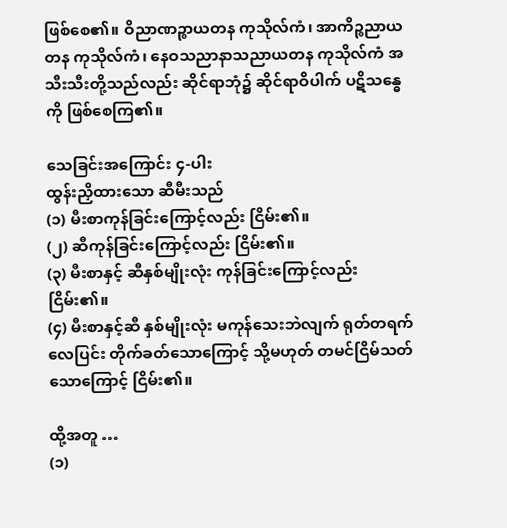ဖြစ်စေ၏။ ဝိညာဏဉ္စာယတန ကုသိုလ်ကံ၊ အာကိဉ္စညာယတန ကုသိုလ်ကံ၊ နေဝသညာနာသညာယတန ကုသိုလ်ကံ အသီးသီးတို့သည်လည်း ဆိုင်ရာဘုံ၌ ဆိုင်ရာဝိပါက် ပဋိသန္ဓေကို ဖြစ်စေကြ၏။

သေခြင်းအကြောင်း ၄-ပါး
ထွန်းညှိထားသော ဆီမီးသည်
(၁) မီးစာကုန်ခြင်းကြောင့်လည်း ငြိမ်း၏။
(၂) ဆီကုန်ခြင်းကြောင့်လည်း ငြိမ်း၏။
(၃) မီးစာနှင့် ဆီနှစ်မျိုးလုံး ကုန်ခြင်းကြောင့်လည်း ငြိမ်း၏။
(၄) မီးစာနှင့်ဆီ နှစ်မျိုးလုံး မကုန်သေးဘဲလျက် ရုတ်တရက် လေပြင်း တိုက်ခတ်သောကြောင့် သို့မဟုတ် တမင်ငြိမ်သတ်သောကြောင့် ငြိမ်း၏။

ထို့အတူ …
(၁)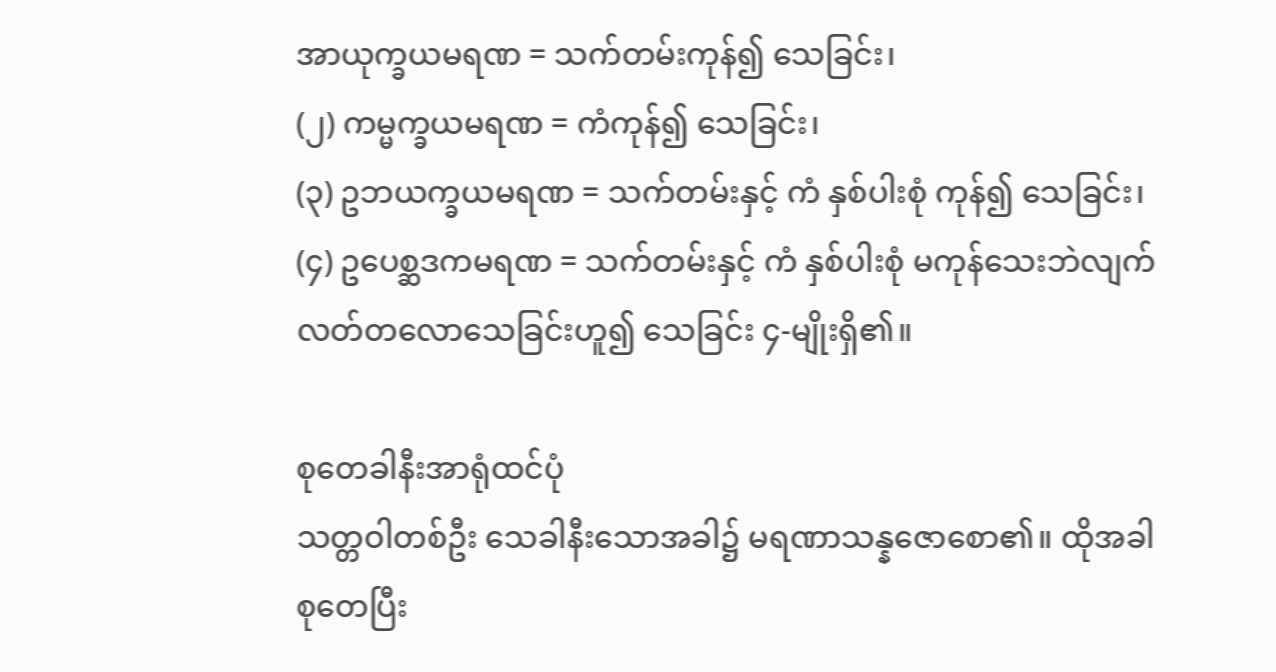အာယုက္ခယမရဏ = သက်တမ်းကုန်၍ သေခြင်း၊
(၂) ကမ္မက္ခယမရဏ = ကံကုန်၍ သေခြင်း၊
(၃) ဥဘယက္ခယမရဏ = သက်တမ်းနှင့် ကံ နှစ်ပါးစုံ ကုန်၍ သေခြင်း၊
(၄) ဥပေစ္ဆဒကမရဏ = သက်တမ်းနှင့် ကံ နှစ်ပါးစုံ မကုန်သေးဘဲလျက် လတ်တလောသေခြင်းဟူ၍ သေခြင်း ၄-မျိုးရှိ၏။

စုတေခါနီးအာရုံထင်ပုံ
သတ္တဝါတစ်ဦး သေခါနီးသောအခါ၌ မရဏာသန္နဇောစော၏။ ထိုအခါ စုတေပြီး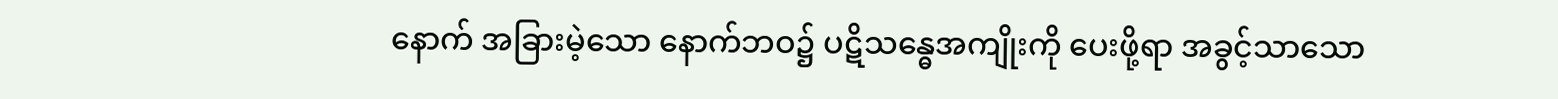နောက် အခြားမဲ့သော နောက်ဘဝ၌ ပဋိသန္ဓေအကျိုးကို ပေးဖို့ရာ အခွင့်သာသော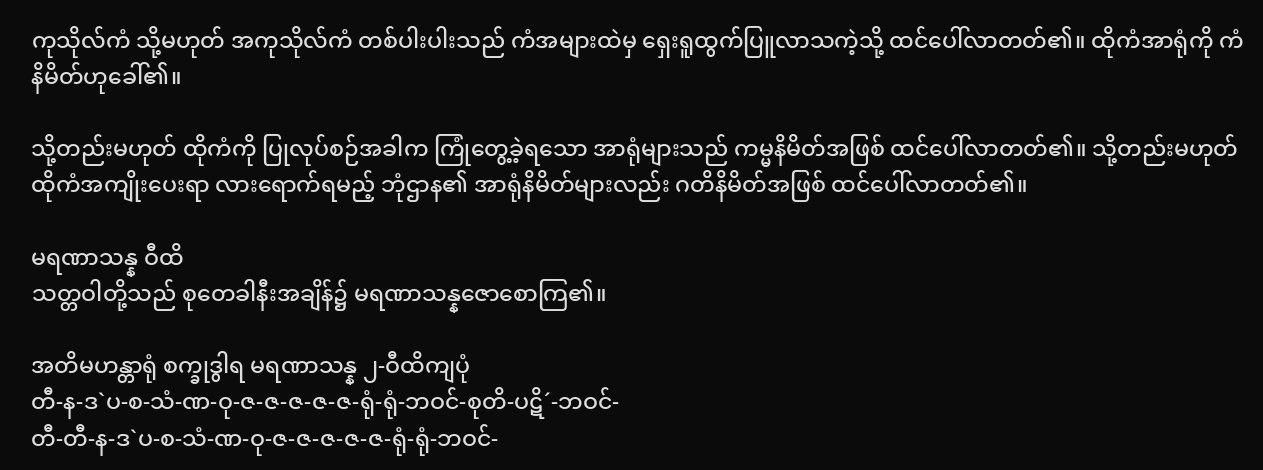ကုသိုလ်ကံ သို့မဟုတ် အကုသိုလ်ကံ တစ်ပါးပါးသည် ကံအများထဲမှ ရှေးရူထွက်ပြူလာသကဲ့သို့ ထင်ပေါ်လာတတ်၏။ ထိုကံအာရုံကို ကံနိမိတ်ဟုခေါ်၏။

သို့တည်းမဟုတ် ထိုကံကို ပြုလုပ်စဉ်အခါက ကြုံတွေ့ခဲ့ရသော အာရုံများသည် ကမ္မနိမိတ်အဖြစ် ထင်ပေါ်လာတတ်၏။ သို့တည်းမဟုတ် ထိုကံအကျိုးပေးရာ လားရောက်ရမည့် ဘုံဌာန၏ အာရုံနိမိတ်များလည်း ဂတိနိမိတ်အဖြစ် ထင်ပေါ်လာတတ်၏။

မရဏာသန္န ဝီထိ
သတ္တဝါတို့သည် စုတေခါနီးအချိန်၌ မရဏာသန္နဇောစောကြ၏။

အတိမဟန္တာရုံ စက္ခုဒွါရ မရဏာသန္န ၂-ဝီထိကျပုံ
တီ-န-ဒ`ပ-စ-သံ-ဏ-ဝု-ဇ-ဇ-ဇ-ဇ-ဇ-ရုံ-ရုံ-ဘဝင်-စုတိ-ပဋိ´-ဘဝင်-
တီ-တီ-န-ဒ`ပ-စ-သံ-ဏ-ဝု-ဇ-ဇ-ဇ-ဇ-ဇ-ရုံ-ရုံ-ဘဝင်-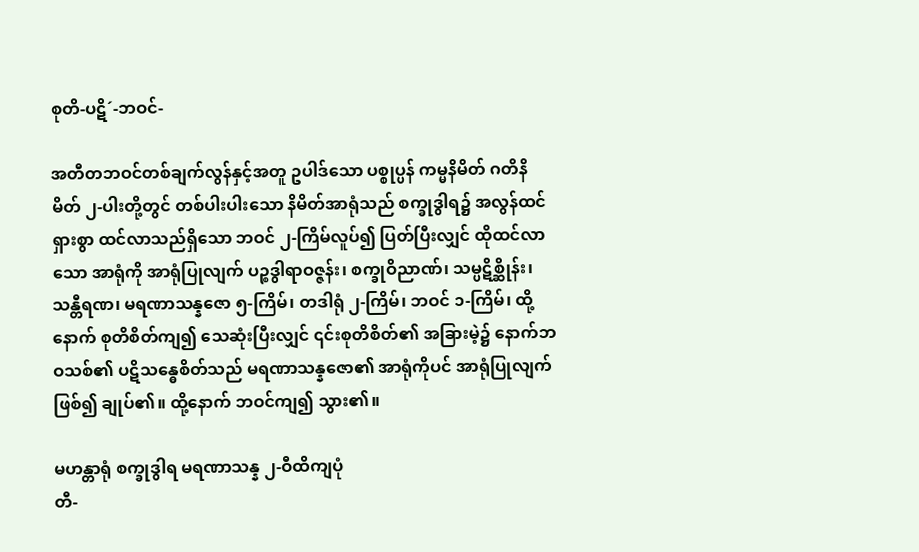စုတိ-ပဋိ´-ဘဝင်-

အတီတဘဝင်တစ်ချက်လွန်နှင့်အတူ ဥပါဒ်သော ပစ္စုပ္ပန် ကမ္မနိမိတ် ဂတိနိမိတ် ၂-ပါးတို့တွင် တစ်ပါးပါးသော နိမိတ်အာရုံသည် စက္ခုဒွါရ၌ အလွန်ထင်ရှားစွာ ထင်လာသည်ရှိသော ဘဝင် ၂-ကြိမ်လူပ်၍ ပြတ်ပြီးလျှင် ထိုထင်လာသော အာရုံကို အာရုံပြုလျက် ပဉ္စဒွါရာဝဇ္ဇန်း၊ စက္ခုဝိညာဏ်၊ သမ္ပဋိစ္ဆိုန်း၊ သန္တီရဏ၊ မရဏာသန္နဇော ၅-ကြိမ်၊ တဒါရုံ ၂-ကြိမ်၊ ဘဝင် ၁-ကြိမ်၊ ထို့နောက် စုတိစိတ်ကျ၍ သေဆုံးပြီးလျှင် ၎င်းစုတိစိတ်၏ အခြားမဲ့၌ နောက်ဘဝသစ်၏ ပဋိသန္ဓေစိတ်သည် မရဏာသန္နဇော၏ အာရုံကိုပင် အာရုံပြုလျက်ဖြစ်၍ ချုပ်၏။ ထို့နောက် ဘဝင်ကျ၍ သွား၏။

မဟန္တာရုံ စက္ခုဒွါရ မရဏာသန္န ၂-ဝီထိကျပုံ
တီ-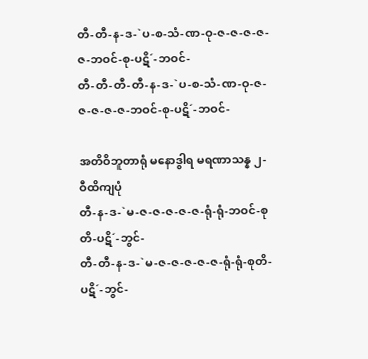တီ-တီ-န-ဒ-`ပ-စ-သံ-ဏ-ဝု-ဇ-ဇ-ဇ-ဇ-ဇ-ဘဝင်-စု-ပဋိ´-ဘဝင်-
တီ-တီ-တီ-တီ-န-ဒ-`ပ-စ-သံ-ဏ-ဝု-ဇ-ဇ-ဇ-ဇ-ဇ-ဘဝင်-စု-ပဋိ´-ဘဝင်-

အတိဝိဘူတာရုံ မနောဒွါရ မရဏာသန္န ၂-ဝီထိကျပုံ
တီ-န-ဒ-`မ-ဇ-ဇ-ဇ-ဇ-ဇ-ရုံ-ရုံ-ဘဝင်-စုတိ-ပဋိ´-ဘွင်-
တီ-တီ-န-ဒ-`မ-ဇ-ဇ-ဇ-ဇ-ဇ-ရုံ-ရုံ-စုတိ-ပဋိ´-ဘွင်-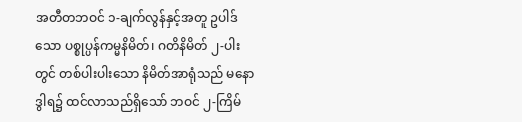အတီတဘဝင် ၁-ချက်လွန်နှင့်အတူ ဥပါဒ်သော ပစ္စုပ္ပန်ကမ္မနိမိတ်၊ ဂတိနိမိတ် ၂-ပါးတွင် တစ်ပါးပါးသော နိမိတ်အာရုံသည် မနောဒွါရ၌ ထင်လာသည်ရှိသော် ဘဝင် ၂-ကြိမ်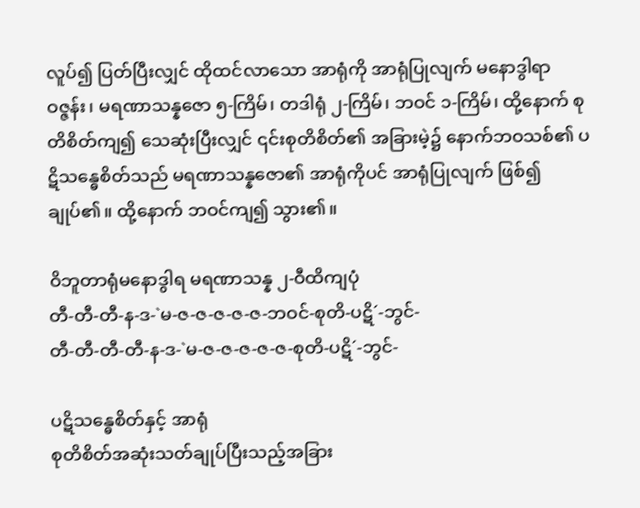လူပ်၍ ပြတ်ပြီးလျှင် ထိုထင်လာသော အာရုံကို အာရုံပြုလျက် မနောဒွါရာဝဇ္ဇန်း၊ မရဏာသန္နဇော ၅-ကြိမ်၊ တဒါရုံ ၂-ကြိမ်၊ ဘဝင် ၁-ကြိမ်၊ ထို့နောက် စုတိစိတ်ကျ၍ သေဆုံးပြီးလျှင် ၎င်းစုတိစိတ်၏ အခြားမဲ့၌ နောက်ဘဝသစ်၏ ပဋိသန္ဓေစိတ်သည် မရဏာသန္နဇော၏ အာရုံကိုပင် အာရုံပြုလျက် ဖြစ်၍ချုပ်၏။ ထို့နောက် ဘဝင်ကျ၍ သွား၏။

ဝိဘူတာရုံမနောဒွါရ မရဏာသန္န ၂-ဝီထိကျပုံ
တီ-တီ-တီ-န-ဒ-`မ-ဇ-ဇ-ဇ-ဇ-ဇ-ဘဝင်-စုတိ-ပဋိ´-ဘွင်-
တီ-တီ-တီ-တီ-န-ဒ-`မ-ဇ-ဇ-ဇ-ဇ-ဇ-စုတိ-ပဋိ´-ဘွင်-

ပဋိသန္ဓေစိတ်နှင့် အာရုံ
စုတိစိတ်အဆုံးသတ်ချုပ်ပြီးသည့်အခြား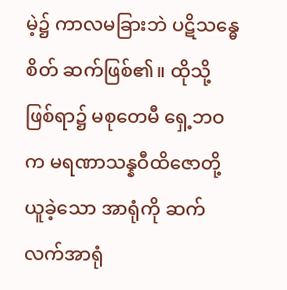မဲ့၌ ကာလမခြားဘဲ ပဋိသန္ဓေစိတ် ဆက်ဖြစ်၏။ ထိုသို့ဖြစ်ရာ၌ မစုတေမီ ရှေ့ဘဝက မရဏာသန္နဝီထိဇောတို့ ယူခဲ့သော အာရုံကို ဆက်လက်အာရုံ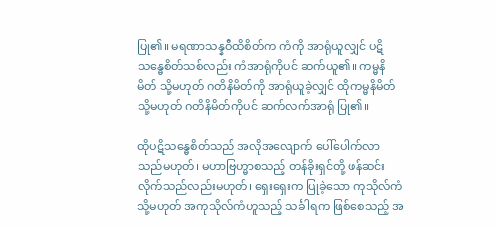ပြု၏။ မရဏာသန္နဝီထိစိတ်က ကံကို အာရုံယူလျှင် ပဋိသန္ဓေစိတ်သစ်လည်း ကံအာရုံကိုပင် ဆက်ယူ၏။ ကမ္မနိမိတ် သို့မဟုတ် ဂတိနိမိတ်ကို အာရုံယူခဲ့လျှင် ထိုကမ္မနိမိတ် သို့မဟုတ် ဂတိနိမိတ်ကိုပင် ဆက်လက်အာရုံ ပြု၏။

ထိုပဋိသန္ဓေစိတ်သည် အလိုအလျောက် ပေါ်ပေါက်လာသည်မဟုတ်၊ မဟာဗြဟ္မာစသည့် တန်ခိုးရှင်တို့ ဖန်ဆင်းလိုက်သည်လည်းမဟုတ်၊ ရှေးရှေးက ပြုခဲ့သော ကုသိုလ်ကံ သို့မဟုတ် အကုသိုလ်ကံဟူသည့် သင်္ခါရက ဖြစ်စေသည့် အ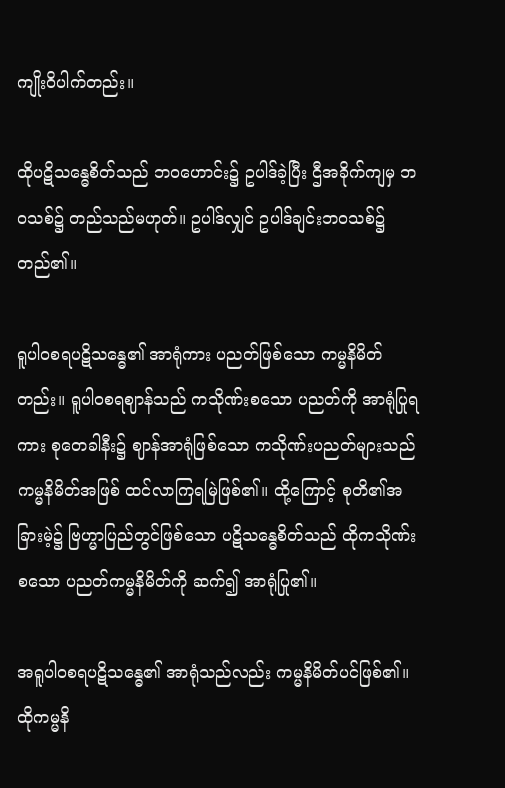ကျိုးဝိပါက်တည်း။

ထိုပဋိသန္ဓေစိတ်သည် ဘဝဟောင်း၌ ဥပါဒ်ခဲ့ပြီး ဌီအခိုက်ကျမှ ဘဝသစ်၌ တည်သည်မဟုတ်။ ဥပါဒ်လျှင် ဥပါဒ်ချင်းဘဝသစ်၌ တည်၏။

ရူပါဝစရပဋိသန္ဓေ၏ အာရုံကား ပညတ်ဖြစ်သော ကမ္မနိမိတ်တည်း။ ရူပါဝစရဈာန်သည် ကသိုဏ်းစသော ပညတ်ကို အာရုံပြုရကား စုတေခါနီး၌ ဈာန်အာရုံဖြစ်သော ကသိုဏ်းပညတ်များသည် ကမ္မနိမိတ်အဖြစ် ထင်လာကြရမြဲဖြစ်၏။ ထို့ကြောင့် စုတိ၏အခြားမဲ့၌ ဗြဟ္မာပြည်တွင်ဖြစ်သော ပဋိသန္ဓေစိတ်သည် ထိုကသိုဏ်းစသော ပညတ်ကမ္မနိမိတ်ကို ဆက်၍ အာရုံပြု၏။

အရူပါဝစရပဋိသန္ဓေ၏ အာရုံသည်လည်း ကမ္မနိမိတ်ပင်ဖြစ်၏။ ထိုကမ္မနိ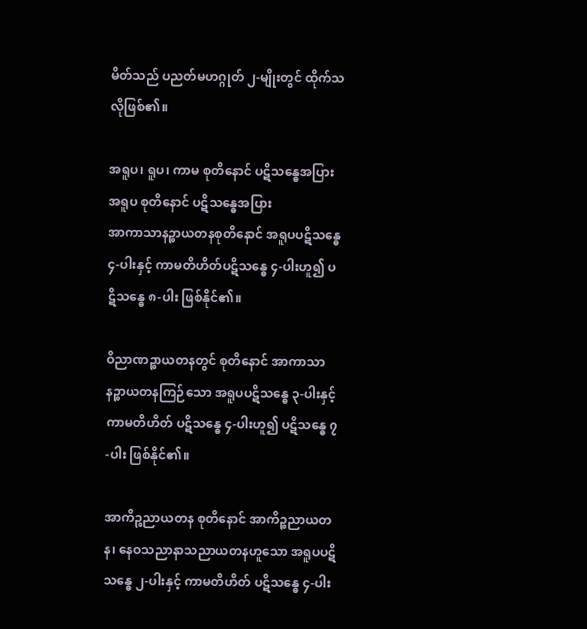မိတ်သည် ပညတ်မဟဂ္ဂုတ် ၂-မျိုးတွင် ထိုက်သလိုဖြစ်၏။

အရူပ၊ ရူပ၊ ကာမ စုတိနောင် ပဋိသန္ဓေအပြား
အရူပ စုတိနောင် ပဋိသန္ဓေအပြား
အာကာသာနဉ္စာယတနစုတိနောင် အရူပပဋိသန္ဓေ ၄-ပါးနှင့် ကာမတိဟိတ်ပဋိသန္ဓေ ၄-ပါးဟူ၍ ပဋိသန္ဓေ ၈-ပါး ဖြစ်နိုင်၏။

ဝိညာဏဉ္စာယတနတွင် စုတိနောင် အာကာသာနဉ္စာယတနကြဉ်သော အရူပပဋိသန္ဓေ ၃-ပါးနှင့် ကာမတိဟိတ် ပဋိသန္ဓေ ၄-ပါးဟူ၍ ပဋိသန္ဓေ ၇-ပါး ဖြစ်နိုင်၏။

အာကိဉ္စညာယတန စုတိနောင် အာကိဉ္စညာယတန၊ နေဝသညာနာသညာယတနဟူသော အရူပပဋိသန္ဓေ ၂-ပါးနှင့် ကာမတိဟိတ် ပဋိသန္ဓေ ၄-ပါး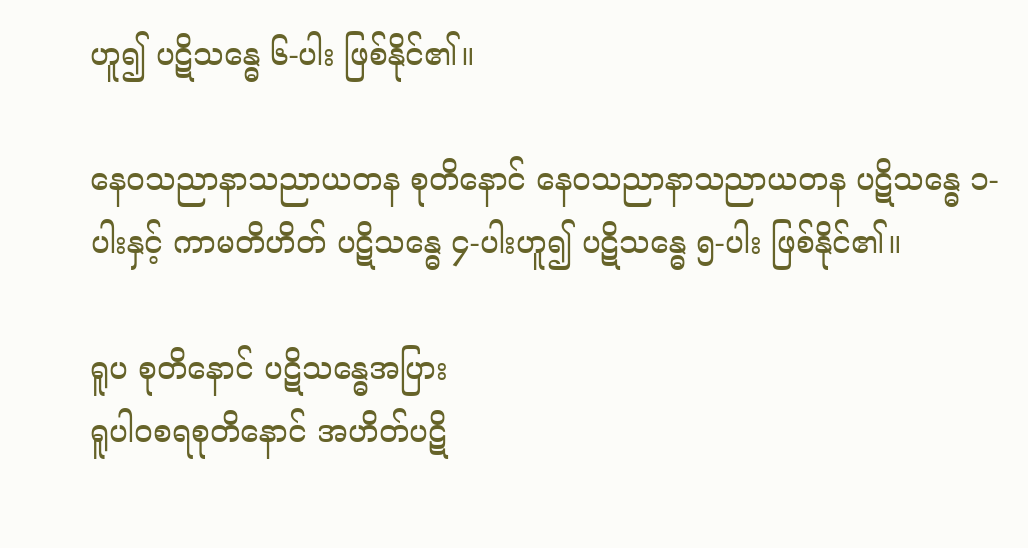ဟူ၍ ပဋိသန္ဓေ ၆-ပါး ဖြစ်နိုင်၏။

နေဝသညာနာသညာယတန စုတိနောင် နေဝသညာနာသညာယတန ပဋိသန္ဓေ ၁-ပါးနှင့် ကာမတိဟိတ် ပဋိသန္ဓေ ၄-ပါးဟူ၍ ပဋိသန္ဓေ ၅-ပါး ဖြစ်နိုင်၏။

ရူပ စုတိနောင် ပဋိသန္ဓေအပြား
ရူပါဝစရစုတိနောင် အဟိတ်ပဋိ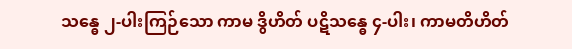သန္ဓေ ၂-ပါးကြဉ်သော ကာမ ဒွိဟိတ် ပဋိသန္ဓေ ၄-ပါး၊ ကာမတိဟိတ်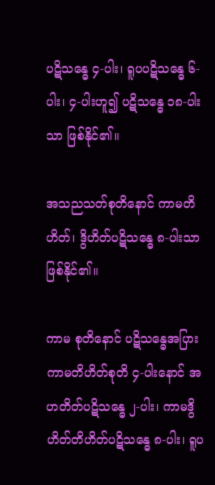ပဋိသန္ဓေ ၄-ပါး၊ ရူပပဋိသန္ဓေ ၆-ပါး၊ ၄-ပါးဟူ၍ ပဋိသန္ဓေ ၁၈-ပါးသာ ဖြစ်နိုင်၏။

အသညသတ်စုတိနောင် ကာမတိဟိတ်၊ ဒွိဟိတ်ပဋိသန္ဓေ ၈-ပါးသာ ဖြစ်နိုင်၏။

ကာမ စုတိနောင် ပဋိသန္ဓေအပြား
ကာမတိဟိတ်စုတိ ၄-ပါးနောင် အဟတိတ်ပဋိသန္ဓေ ၂-ပါး၊ ကာမဒွိဟိတ်တိဟိတ်ပဋိသန္ဓေ ၈-ပါး၊ ရူပ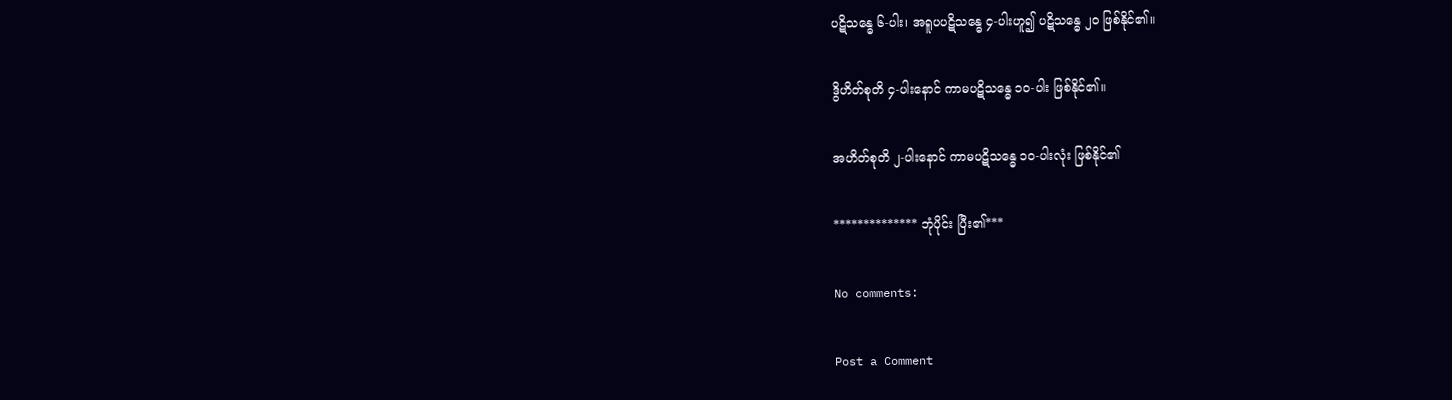ပဋိသန္ဓေ ၆-ပါး၊ အရူပပဋိသန္ဓေ ၄-ပါးဟူ၍ ပဋိသန္ဓေ ၂၀ ဖြစ်နိုင်၏။

ဒွိဟိတ်စုတိ ၄-ပါးနောင် ကာမပဋိသန္ဓေ ၁၀-ပါး ဖြစ်နိုင်၏။

အဟိတ်စုတိ ၂-ပါးနောင် ကာမပဋိသန္ဓေ ၁၀-ပါးလုံး ဖြစ်နိုင်၏

************** ဘုံပိုင်း ပြီး၏***

No comments:

Post a Comment